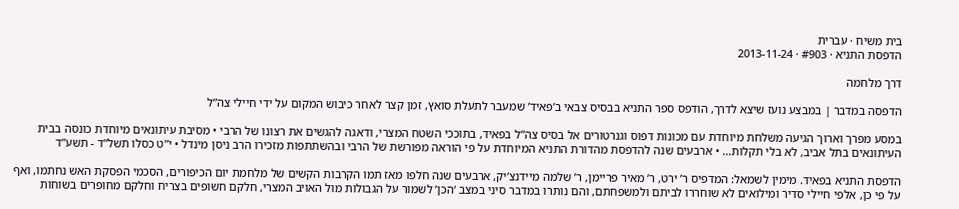בית משיח · עברית
הדפסת התניא · #903 · 2013-11-24

דרך מלחמה

הדפסה במדבר | במבצע נועז שיצא לדרך, הודפס ספר התניא בבסיס צבאי ב’פאיד’ שמעבר לתעלת סואץ, זמן קצר לאחר כיבוש המקום על ידי חיילי צה”ל

במסע מפרך וארוך הגיעה משלחת מיוחדת עם מכונות דפוס וגנרטורים אל בסיס צה”ל בפאיד, בתוככי השטח המצרי, ודאגה להגשים את רצונו של הרבי • מסיבת עיתונאים מיוחדת כונסה בבית העיתונאים בתל אביב, לא בלי תקלות… • ארבעים שנה להדפסת מהדורת התניא המיוחדת על פי הוראה מפורשת של הרבי ובהשתתפות מזכירו הרב ניסן מינדל • י”ט כסלו תשל”ד - תשע”ד

הדפסת התניא בפאיד. מימין לשמאל: המדפיס ר’ ירט, ר’ מאיר פריימן, ר’ שלמה מיידנצ’יק, ארבעים שנה חלפו מאז תמו הקרבות הקשים של מלחמת יום הכיפורים, הסכמי הפסקת האש נחתמו, ואף על פי כן, אלפי חיילי סדיר ומילואים לא שוחררו לביתם ולמשפחתם, והם נותרו במדבר סיני במצב ‘הכן’ לשמור על הגבולות מול האויב המצרי, חלקם חשופים בצריח וחלקם מחופרים בשוחות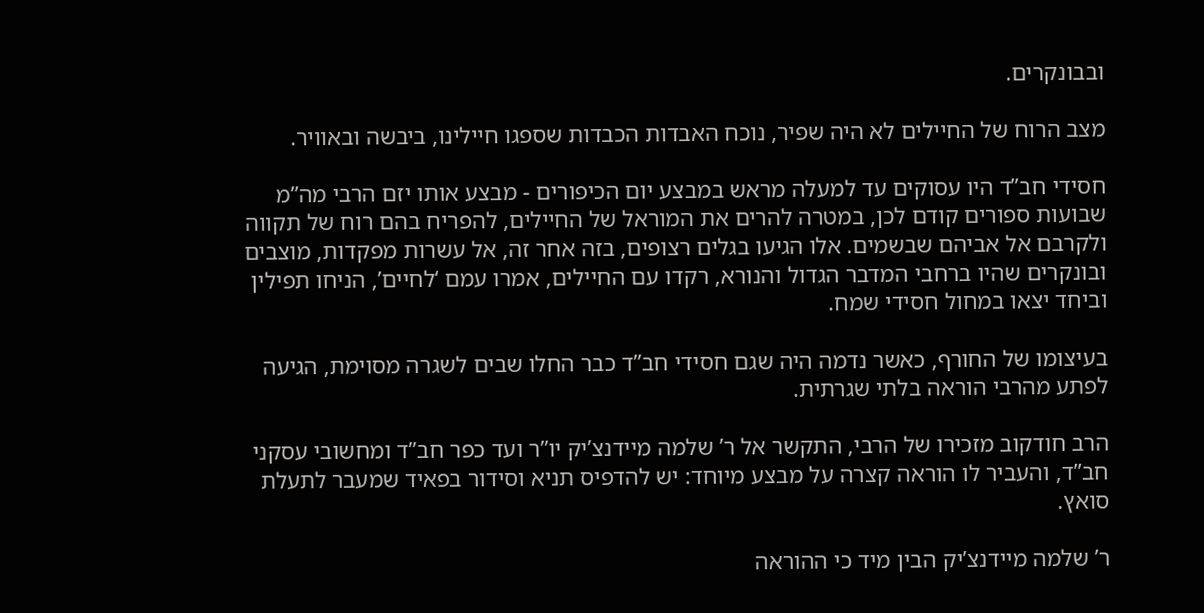ובבונקרים.

מצב הרוח של החיילים לא היה שפיר, נוכח האבדות הכבדות שספגו חיילינו, ביבשה ובאוויר.

חסידי חב”ד היו עסוקים עד למעלה מראש במבצע יום הכיפורים - מבצע אותו יזם הרבי מה”מ שבועות ספורים קודם לכן, במטרה להרים את המוראל של החיילים, להפריח בהם רוח של תקווה ולקרבם אל אביהם שבשמים. אלו הגיעו בגלים רצופים, בזה אחר זה, אל עשרות מפקדות, מוצבים ובונקרים שהיו ברחבי המדבר הגדול והנורא, רקדו עם החיילים, אמרו עמם ‘לחיים’, הניחו תפילין וביחד יצאו במחול חסידי שמח.

בעיצומו של החורף, כאשר נדמה היה שגם חסידי חב”ד כבר החלו שבים לשגרה מסוימת, הגיעה לפתע מהרבי הוראה בלתי שגרתית.

הרב חודקוב מזכירו של הרבי, התקשר אל ר’ שלמה מיידנצ’יק יו”ר ועד כפר חב”ד ומחשובי עסקני חב”ד, והעביר לו הוראה קצרה על מבצע מיוחד: יש להדפיס תניא וסידור בפאיד שמעבר לתעלת סואץ.

ר’ שלמה מיידנצ’יק הבין מיד כי ההוראה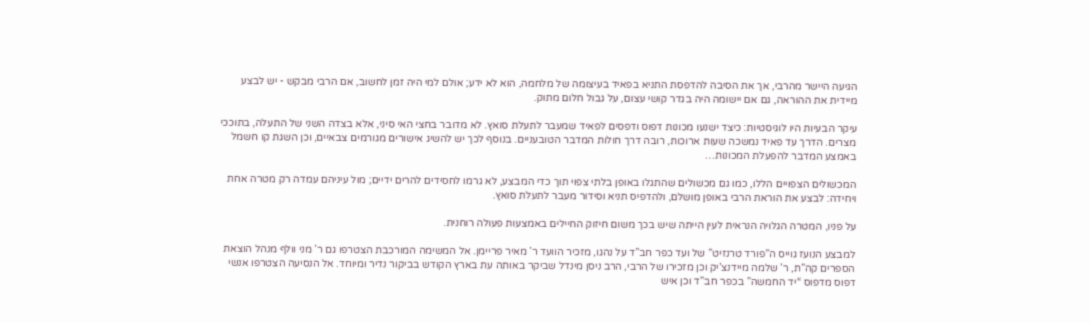הגיעה היישר מהרבי, אך את הסיבה להדפסת התניא בפאיד בעיצומה של מלחמה, הוא לא ידע; אולם למי היה זמן לחשוב, אם הרבי מבקש - יש לבצע מיידית את ההוראה, גם אם יישומה היה בגדר קושי עצום, על גבול חלום מתוק.

עיקר הבעיות היו לוגיסטיות: כיצד ישנעו מכונות דפוס ודפסים לפאיד שמעבר לתעלת סואץ. לא מדובר בחצי האי סיני, אלא בצדה השני של התעלה, בתוככי מצרים. הדרך עד פאיד נמשכה שעות ארוכות, רובה דרך חולות המדבר הטובעניים. בנוסף לכך יש להשיג אישורים מגורמים צבאיים, וכן השגת קו חשמל באמצע המדבר להפעלת המכונות…

המכשולים הצפויים הללו, כמו גם מכשולים שהתגלו באופן בלתי צפוי תוך כדי המבצע, לא גרמו לחסידים להרים ידיים; מול עיניהם עמדה רק מטרה אחת ויחידה: לבצע את הוראת הרבי באופן מושלם, ולהדפיס תניא וסידור מעבר לתעלת סואץ.

על פניו, המטרה הגלויה הנראית לעין הייתה שיש בכך משום חיזוק החיילים באמצעות פעולה רוחנית.

למבצע הנועז גוייס ה”פורד טרנזיט” של ועד כפר חב”ד על נהגו, מזכיר הוועד ר’ מאיר פריימן. אל המשימה המורכבת הצטרפו גם ר’ מני וולף מנהל הוצאת הספרים קה”ת, ר’ שלמה מיידנצ’יק וכן מזכירו של הרבי, הרב ניסן מינדל שביקר באותה עת בארץ הקודש בביקור נדיר ומיוחד. אל הנסיעה הצטרפו אנשי דפוס מדפוס “יד החמשה” בכפר חב”ד וכן איש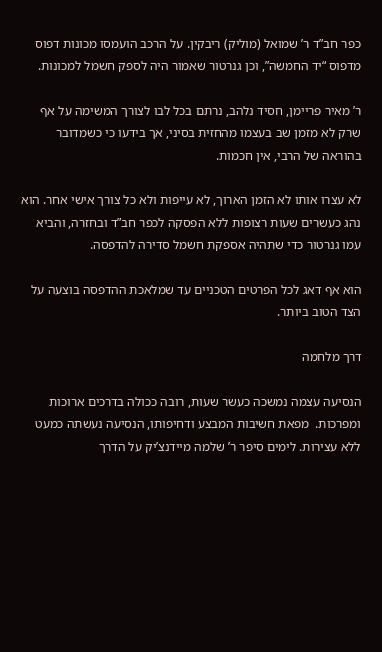כפר חב”ד ר’ שמואל (מוליק) ריבקין. על הרכב הועמסו מכונות דפוס מדפוס “יד החמשה”, וכן גנרטור שאמור היה לספק חשמל למכונות.

ר’ מאיר פריימן, חסיד נלהב, נרתם בכל לבו לצורך המשימה על אף שרק לא מזמן שב בעצמו מהחזית בסיני, אך בידעו כי כשמדובר בהוראה של הרבי, אין חכמות.

לא עצרו אותו לא הזמן הארוך, לא עייפות ולא כל צורך אישי אחר. הוא נהג כעשרים שעות רצופות ללא הפסקה לכפר חב”ד ובחזרה, והביא עמו גנרטור כדי שתהיה אספקת חשמל סדירה להדפסה.

הוא אף דאג לכל הפרטים הטכניים עד שמלאכת ההדפסה בוצעה על הצד הטוב ביותר.

דרך מלחמה

הנסיעה עצמה נמשכה כעשר שעות, רובה ככולה בדרכים ארוכות ומפרכות.  מפאת חשיבות המבצע ודחיפותו, הנסיעה נעשתה כמעט ללא עצירות. לימים סיפר ר’ שלמה מיידנצ’יק על הדרך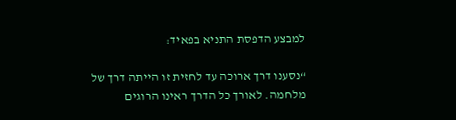למבצע הדפסת התניא בפאיד:

“נסענו דרך ארוכה עד לחזית זו הייתה דרך של מלחמה. לאורך כל הדרך ראינו הרוגים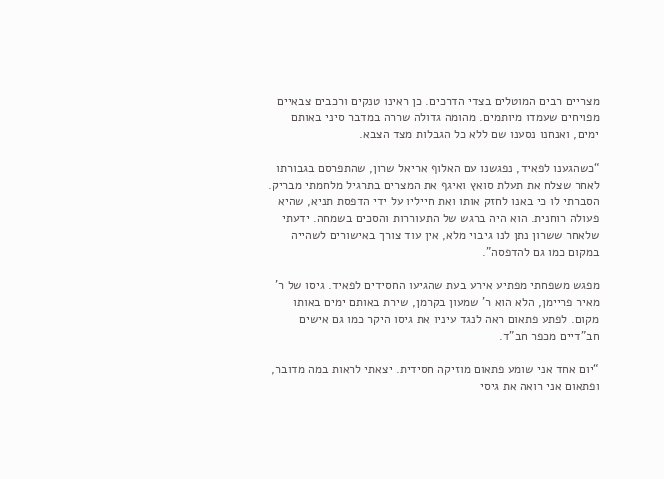מצריים רבים המוטלים בצדי הדרכים. כן ראינו טנקים ורכבים צבאיים מפויחים שעמדו מיותמים. מהומה גדולה שררה במדבר סיני באותם ימים, ואנחנו נסענו שם ללא כל הגבלות מצד הצבא.

“כשהגענו לפאיד, נפגשנו עם האלוף אריאל שרון, שהתפרסם בגבורתו לאחר שצלח את תעלת סואץ ואיגף את המצרים בתרגיל מלחמתי מבריק. הסברתי לו כי באנו לחזק אותו ואת חייליו על ידי הדפסת תניא, שהיא פעולה רוחנית. הוא היה ברגש של התעוררות והסכים בשמחה. ידעתי שלאחר ששרון נתן לנו גיבוי מלא, אין עוד צורך באישורים לשהייה במקום כמו גם להדפסה”.

מפגש משפחתי מפתיע אירע בעת שהגיעו החסידים לפאיד. גיסו של ר’ מאיר פריימן, הלא הוא ר’ שמעון בקרמן, שירת באותם ימים באותו מקום. לפתע פתאום ראה לנגד עיניו את גיסו היקר כמו גם אישים חב”דיים מכפר חב”ד.

“יום אחד אני שומע פתאום מוזיקה חסידית. יצאתי לראות במה מדובר, ופתאום אני רואה את גיסי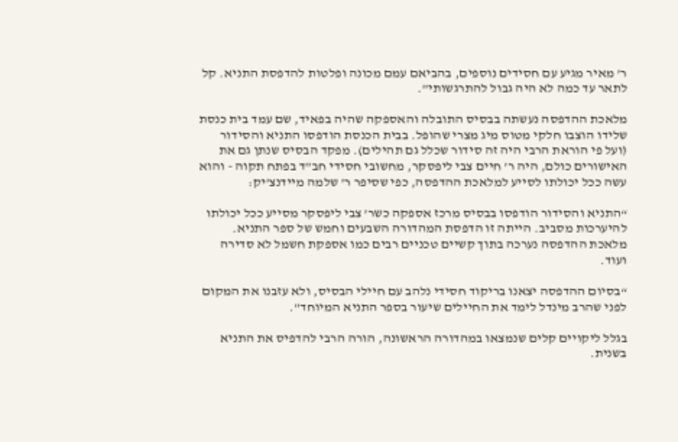ר’ מאיר מגיע עם חסידים נוספים, בהביאם עמם מכונה ופלטות להדפסת התניא. קל לתאר עד כמה לא היה גבול להתרגשותי”.

מלאכת ההדפסה נעשתה בבסיס התובלה והאספקה שהיה בפאיד, שם עמד בית כנסת שלידו הוצבו חלקי מטוס מיג מצרי שהופל. בבית הכנסת הודפסו התניא והסידור (ועל פי הוראת הרבי היה זה סידור שכלל גם תהילים). מפקד הבסיס שנתן גם את האישורים כולם, היה ר’ חיים צבי ליפסקר, מחשובי חסידי חב”ד בפתח תקוה - והוא עשה ככל יכולתו לסייע למלאכת ההדפסה, כפי שסיפר ר’ שלמה מיידנצ’יק:

“התניא והסידור הודפסו בבסיס מרכז אספקה כשר’ צבי ליפסקר מסייע ככל יכולתו להיערכות מסביב. הייתה זו הדפסת המהדורה השבעים וחמש של ספר התניא. מלאכת ההדפסה נערכה בתוך קשיים טכניים רבים כמו אספקת חשמל לא סדירה ועוד.

“בסיום ההדפסה יצאנו בריקוד חסידי נלהב עם חיילי הבסיס, ולא עזבנו את המקום לפני שהרב מינדל לימד את החיילים שיעור בספר התניא המיוחד”.

בגלל ליקויים קלים שנמצאו במהדורה הראשונה, הורה הרבי להדפיס את התניא בשנית.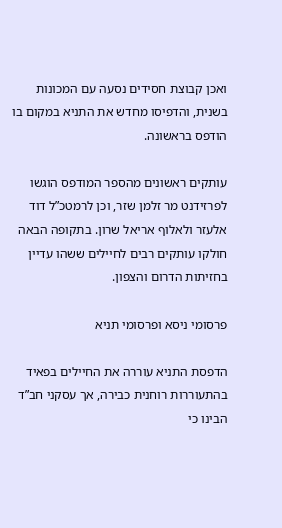ואכן קבוצת חסידים נסעה עם המכונות בשנית, והדפיסו מחדש את התניא במקום בו הודפס בראשונה.

עותקים ראשונים מהספר המודפס הוגשו לפרזידנט מר זלמן שזר, וכן לרמטכ”ל דוד אלעזר ולאלוף אריאל שרון. בתקופה הבאה חולקו עותקים רבים לחיילים ששהו עדיין בחזיתות הדרום והצפון.

פרסומי ניסא ופרסומי תניא

הדפסת התניא עוררה את החיילים בפאיד בהתעוררות רוחנית כבירה, אך עסקני חב”ד הבינו כי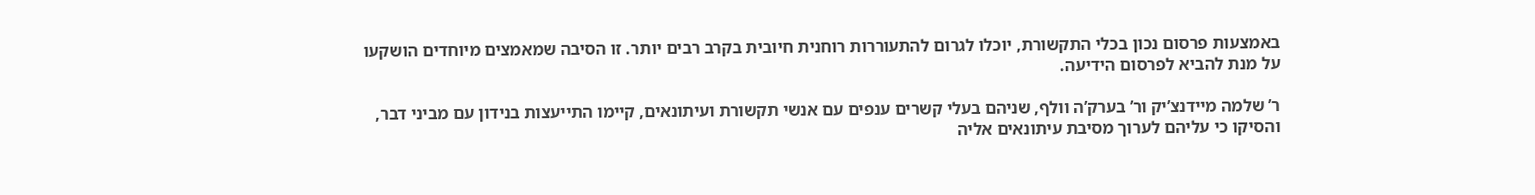באמצעות פרסום נכון בכלי התקשורת, יוכלו לגרום להתעוררות רוחנית חיובית בקרב רבים יותר. זו הסיבה שמאמצים מיוחדים הושקעו על מנת להביא לפרסום הידיעה.

ר’ שלמה מיידנצ’יק ור’ בערק’ה וולף, שניהם בעלי קשרים ענפים עם אנשי תקשורת ועיתונאים, קיימו התייעצות בנידון עם מביני דבר, והסיקו כי עליהם לערוך מסיבת עיתונאים אליה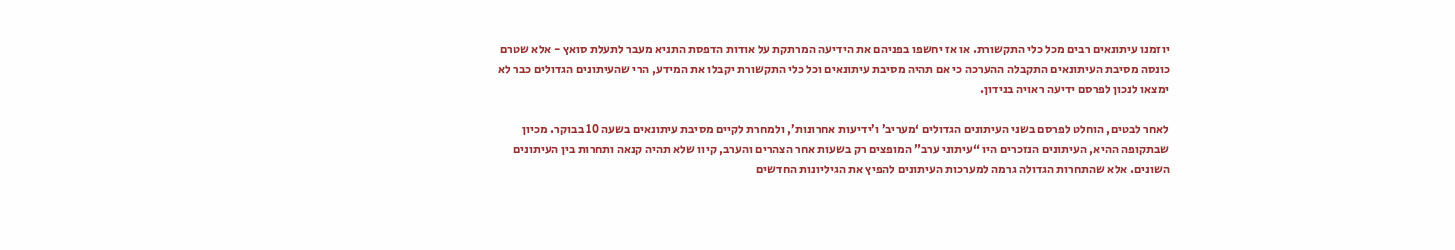יוזמנו עיתונאים רבים מכל כלי התקשורת. או אז יחשפו בפניהם את הידיעה המרתקת על אודות הדפסת התניא מעבר לתעלת סואץ - אלא שטרם כונסה מסיבת העיתונאים התקבלה ההערכה כי אם תהיה מסיבת עיתונאים וכל כלי התקשורת יקבלו את המידע, הרי שהעיתונים הגדולים כבר לא ימצאו לנכון לפרסם ידיעה ראויה בנידון.

לאחר לבטים, הוחלט לפרסם בשני העיתונים הגדולים ‘מעריב’ ו’ידיעות אחרונות’, ולמחרת לקיים מסיבת עיתונאים בשעה 10 בבוקר. מכיון שבתקופה ההיא, העיתונים הנזכרים היו “עיתוני ערב” המופצים רק בשעות אחר הצהרים והערב, קיוו שלא תהיה קנאה ותחרות בין העיתונים השונים. אלא שהתחרות הגדולה גרמה למערכות העיתונים להפיץ את הגיליונות החדשים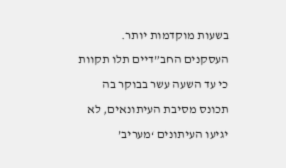בשעות מוקדמות יותר. העסקנים החב”דיים תלו תקוות כי עד השעה עשר בבוקר בה תכונס מסיבת העיתונאים, לא יגיעו העיתונים ‘מעריב’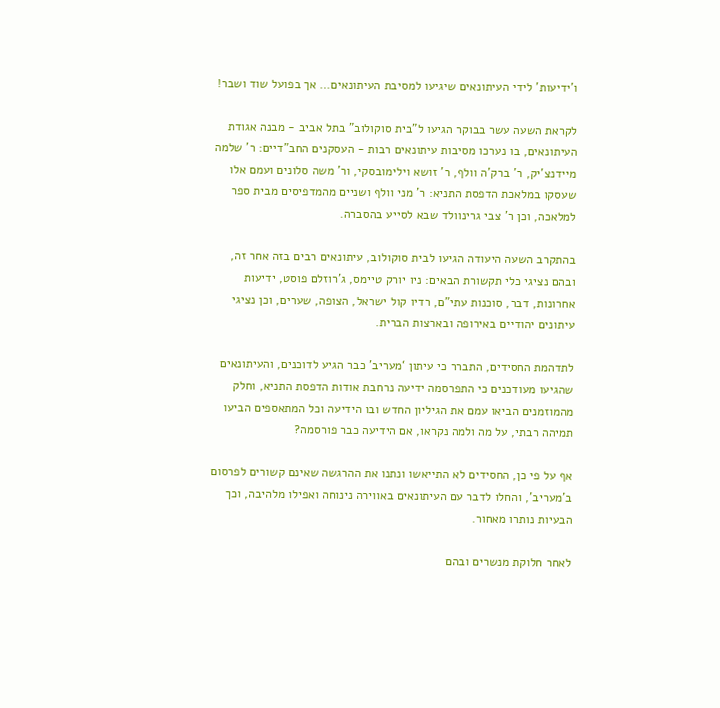ו’ידיעות’ לידי העיתונאים שיגיעו למסיבת העיתונאים… אך בפועל שוד ושבר!

לקראת השעה עשר בבוקר הגיעו ל”בית סוקולוב” בתל אביב - מבנה אגודת העיתונאים, בו נערכו מסיבות עיתונאים רבות - העסקנים החב”דיים: ר’ שלמה מיידנצ’יק, ר’ ברק’ה וולף, ר’ זושא וילימובסקי, ור’ משה סלונים ועמם אלו שעסקו במלאכת הדפסת התניא: ר’ מני וולף ושניים מהמדפיסים מבית ספר למלאכה, וכן ר’ צבי גרינוולד שבא לסייע בהסברה.

בהתקרב השעה היעודה הגיעו לבית סוקולוב, עיתונאים רבים בזה אחר זה, ובהם נציגי כלי תקשורת הבאים: ניו יורק טיימס, ג’רוזלם פוסט, ידיעות אחרונות, דבר, סוכנות עתי”ם, רדיו קול ישראל, הצופה, שערים, וכן נציגי עיתונים יהודיים באירופה ובארצות הברית.

לתדהמת החסידים, התברר כי עיתון ‘מעריב’ כבר הגיע לדוכנים, והעיתונאים שהגיעו מעודכנים כי התפרסמה ידיעה נרחבת אודות הדפסת התניא, וחלק מהמוזמנים הביאו עמם את הגיליון החדש ובו הידיעה וכל המתאספים הביעו תמיהה רבתי, על מה ולמה נקראו, אם הידיעה כבר פורסמה?

אף על פי כן, החסידים לא התייאשו ונתנו את ההרגשה שאינם קשורים לפרסום ב’מעריב’, והחלו לדבר עם העיתונאים באווירה נינוחה ואפילו מלהיבה, וכך הבעיות נותרו מאחור.

לאחר חלוקת מנשרים ובהם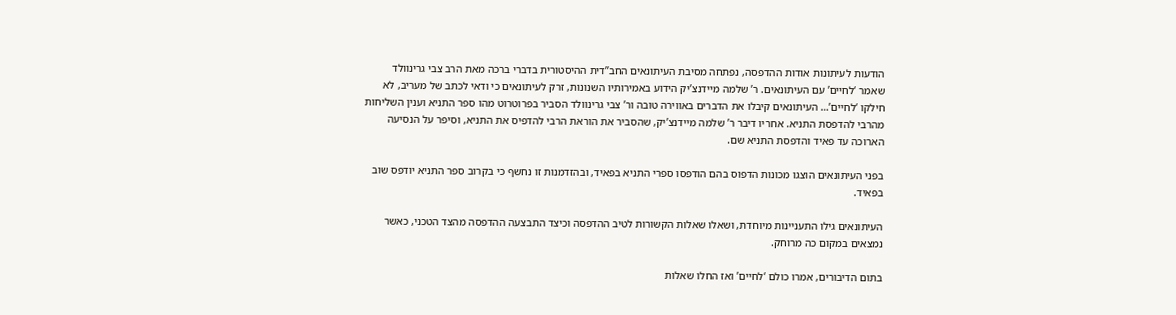הודעות לעיתונות אודות ההדפסה, נפתחה מסיבת העיתונאים החב”דית ההיסטורית בדברי ברכה מאת הרב צבי גרינוולד שאמר ‘לחיים’ עם העיתונאים. ר’ שלמה מיידנצ’יק הידוע באמירותיו השנונות, זרק לעיתונאים כי ודאי לכתב של מעריב, לא חילקו ‘לחיים’… העיתונאים קיבלו את הדברים באווירה טובה ור’ צבי גרינוולד הסביר בפרוטרוט מהו ספר התניא וענין השליחות מהרבי להדפסת התניא. אחריו דיבר ר’ שלמה מיידנצ’יק, שהסביר את הוראת הרבי להדפיס את התניא, וסיפר על הנסיעה הארוכה עד פאיד והדפסת התניא שם.

בפני העיתונאים הוצגו מכונות הדפוס בהם הודפסו ספרי התניא בפאיד, ובהזדמנות זו נחשף כי בקרוב ספר התניא יודפס שוב בפאיד.

העיתונאים גילו התעניינות מיוחדת, ושאלו שאלות הקשורות לטיב ההדפסה וכיצד התבצעה ההדפסה מהצד הטכני, כאשר נמצאים במקום כה מרוחק.

בתום הדיבורים, אמרו כולם ‘לחיים’ ואז החלו שאלות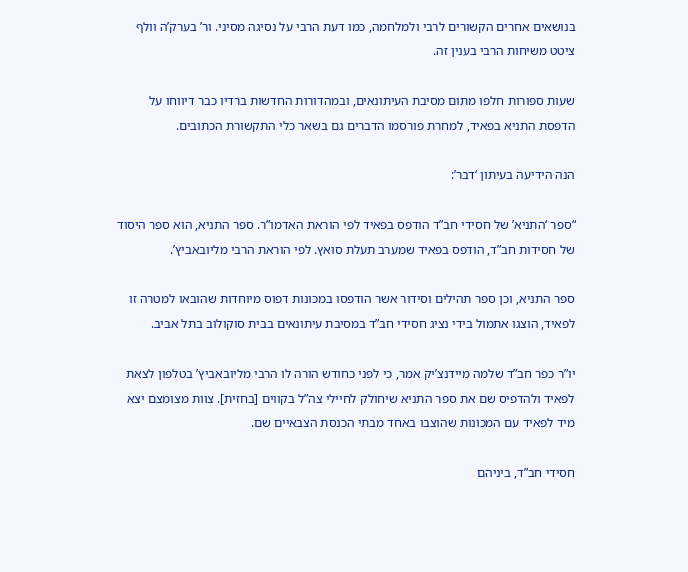בנושאים אחרים הקשורים לרבי ולמלחמה, כמו דעת הרבי על נסיגה מסיני. ור’ בערק’ה וולף ציטט משיחות הרבי בענין זה.

שעות ספורות חלפו מתום מסיבת העיתונאים, ובמהדורות החדשות ברדיו כבר דיווחו על הדפסת התניא בפאיד, למחרת פורסמו הדברים גם בשאר כלי התקשורת הכתובים.

הנה הידיעה בעיתון ‘דבר’:

“ספר ‘התניא’ של חסידי חב”ד הודפס בפאיד לפי הוראת האדמו”ר. ספר התניא, הוא ספר היסוד של חסידות חב”ד, הודפס בפאיד שמערב תעלת סואץ. לפי הוראת הרבי מליובאביץ’.

ספר התניא, וכן ספר תהילים וסידור אשר הודפסו במכונות דפוס מיוחדות שהובאו למטרה זו לפאיד, הוצגו אתמול בידי נציג חסידי חב”ד במסיבת עיתונאים בבית סוקולוב בתל אביב.

יו”ר כפר חב”ד שלמה מיידנצ’יק אמר, כי לפני כחודש הורה לו הרבי מליובאביץ’ בטלפון לצאת לפאיד ולהדפיס שם את ספר התניא שיחולק לחיילי צה”ל בקווים [בחזית]. צוות מצומצם יצא מיד לפאיד עם המכונות שהוצבו באחד מבתי הכנסת הצבאיים שם.

חסידי חב”ד, ביניהם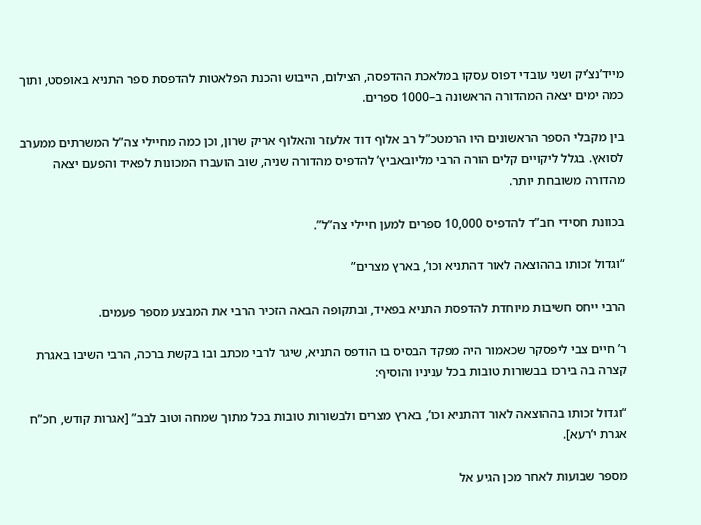מייד’נצ’יק ושני עובדי דפוס עסקו במלאכת ההדפסה, הצילום, הייבוש והכנת הפלאטות להדפסת ספר התניא באופסט, ותוך כמה ימים יצאה המהדורה הראשונה ב–1000 ספרים.

בין מקבלי הספר הראשונים היו הרמטכ”ל רב אלוף דוד אלעזר והאלוף אריק שרון, וכן כמה מחיילי צה”ל המשרתים ממערב לסואץ. בגלל ליקויים קלים הורה הרבי מליובאביץ’ להדפיס מהדורה שניה, שוב הועברו המכונות לפאיד והפעם יצאה מהדורה משובחת יותר.

בכוונת חסידי חב”ד להדפיס 10,000 ספרים למען חיילי צה”ל”.

“וגדול זכותו בההוצאה לאור דהתניא וכו’, בארץ מצרים”

הרבי ייחס חשיבות מיוחדת להדפסת התניא בפאיד, ובתקופה הבאה הזכיר הרבי את המבצע מספר פעמים.

ר’ חיים צבי ליפסקר שכאמור היה מפקד הבסיס בו הודפס התניא, שיגר לרבי מכתב ובו בקשת ברכה, הרבי השיבו באגרת קצרה בה בירכו בבשורות טובות בכל עניניו והוסיף:

“וגדול זכותו בההוצאה לאור דהתניא וכו’, בארץ מצרים ולבשורות טובות בכל מתוך שמחה וטוב לבב” [אגרות קודש, חכ”ח אגרת י’רעא].

מספר שבועות לאחר מכן הגיע אל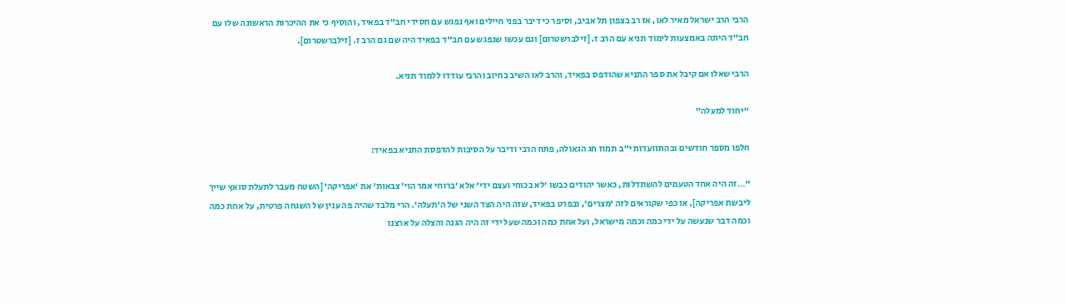הרבי הרב ישראל מאיר לאו, אז רב בצפון תל אביב, וסיפר כי דיבר בפני חיילים ואף נפגש עם חסידי חב”ד בפאיד, והוסיף כי את ההיכרות הראשונה שלו עם חב”ד היתה באמצעות לימוד תניא עם הרב ז. [זילברשטרום] וגם עכשו שנפגש עם חב”ד בפאיד היה שם גם הרב ז. [זילברשטרום].

הרבי שאלו אם קיבל את ספר התניא שהודפס בפאיד, והרב לאו השיב בחיוב והרבי עודדו ללמוד תניא.

“יחוד למעלה”

חלפו מספר חודשים ובהתוועדות י”ב תמוז חג הגאולה, פתח הרבי ודיבר על הסיבות להדפסת התניא בפאיד:

“…זה היה אחד הטעמים להשתדלות, כאשר יהודים כבשו ‘לא בכוחי ועצם ידי’ אלא ‘ברוחי אמר הוי’ צבאות’ את ‘אפריקה’ [השטח מעבר לתעלת סואץ שייך ליבשת אפריקה], או כפי שקוראים לזה ‘מצרים’, ובפרט בפאיד, שזה היה הצד השני של ה’תעלה’. הרי מלבד שהיה פה ענין של השגחה פרטית, על אחת כמה וכמה דבר שנעשה על ידי כמה וכמה מישראל, ועל אחת כמה וכמה שעל ידי זה היה הגנה והצלה על ארצנו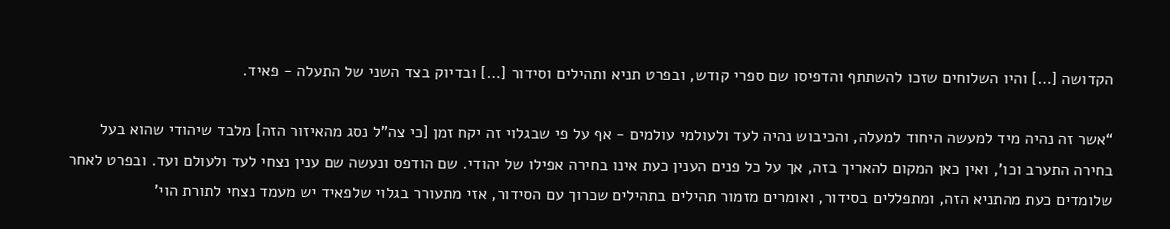הקדושה […] והיו השלוחים שזכו להשתתף והדפיסו שם ספרי קודש, ובפרט תניא ותהילים וסידור […] ובדיוק בצד השני של התעלה - פאיד.

“אשר זה נהיה מיד למעשה היחוד למעלה, והכיבוש נהיה לעד ולעולמי עולמים - אף על פי שבגלוי זה יקח זמן [כי צה”ל נסג מהאיזור הזה] מלבד שיהודי שהוא בעל בחירה התערב וכו’, ואין כאן המקום להאריך בזה, אך על כל פנים הענין כעת אינו בחירה אפילו של יהודי. שם הודפס ונעשה שם ענין נצחי לעד ולעולם ועד. ובפרט לאחר שלומדים כעת מהתניא הזה, ומתפללים בסידור, ואומרים מזמור תהילים בתהילים שכרוך עם הסידור, אזי מתעורר בגלוי שלפאיד יש מעמד נצחי לתורת הוי’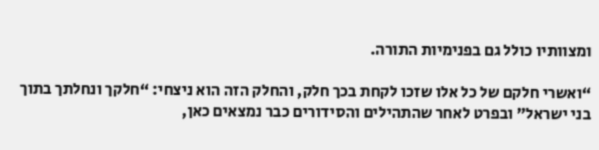ומצוותיו כולל גם בפנימיות התורה.

“ואשרי חלקם של כל אלו שזכו לקחת בכך חלק, והחלק הזה הוא ניצחי: “חלקך ונחלתך בתוך בני ישראל” ובפרט לאחר שהתהילים והסידורים כבר נמצאים כאן,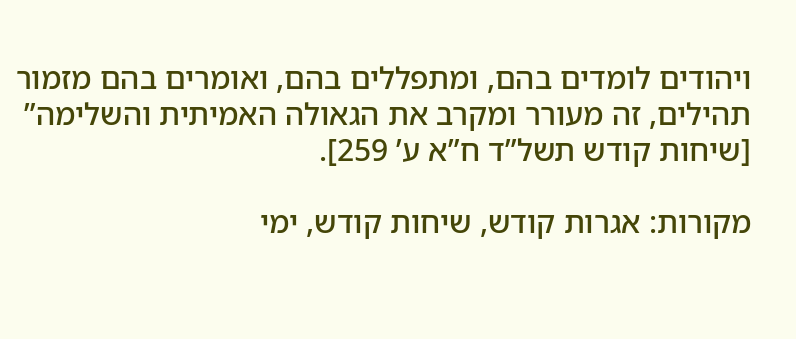ויהודים לומדים בהם, ומתפללים בהם, ואומרים בהם מזמור תהילים, זה מעורר ומקרב את הגאולה האמיתית והשלימה” [שיחות קודש תשל”ד ח”א ע’ 259].

מקורות: אגרות קודש, שיחות קודש, ימי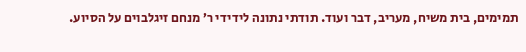תמימים, בית משיח, מעריב, דבר ועוד. תודתי נתונה לידידי ר’ מנחם זיגלבוים על הסיוע.